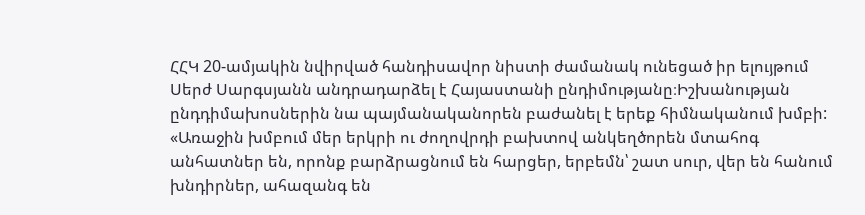ՀՀԿ 20-ամյակին նվիրված հանդիսավոր նիստի ժամանակ ունեցած իր ելույթում Սերժ Սարգսյանն անդրադարձել է Հայաստանի ընդիմությանը։Իշխանության ընդդիմախոսներին նա պայմանականորեն բաժանել է երեք հիմնականում խմբի:
«Առաջին խմբում մեր երկրի ու ժողովրդի բախտով անկեղծորեն մտահոգ անհատներ են, որոնք բարձրացնում են հարցեր, երբեմն՝ շատ սուր, վեր են հանում խնդիրներ, ահազանգ են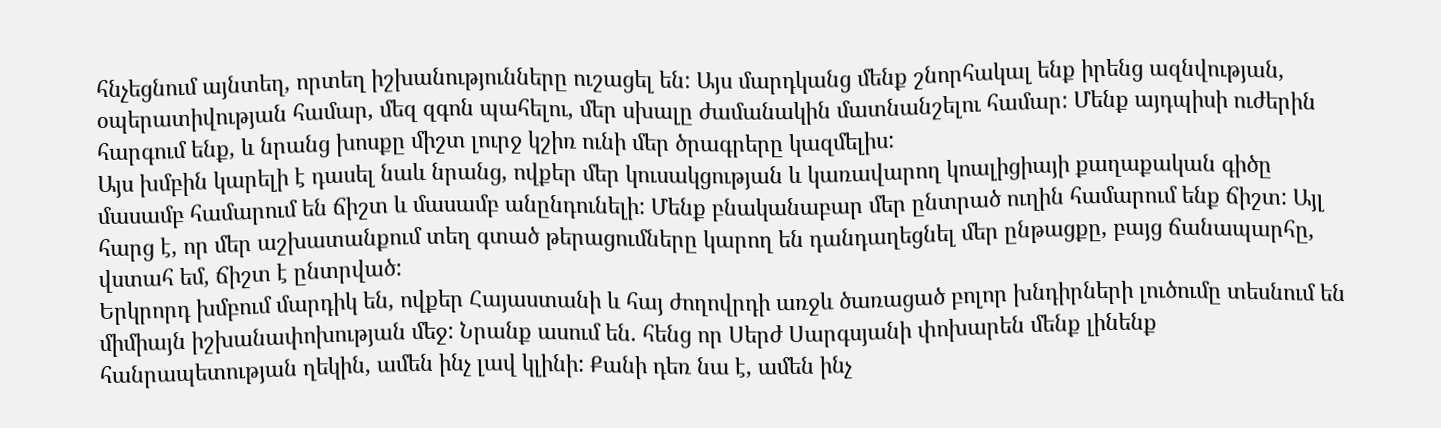հնչեցնում այնտեղ, որտեղ իշխանությունները ուշացել են: Այս մարդկանց մենք շնորհակալ ենք իրենց ազնվության, օպերատիվության համար, մեզ զգոն պահելու, մեր սխալը ժամանակին մատնանշելու համար: Մենք այդպիսի ուժերին հարգում ենք, և նրանց խոսքը միշտ լուրջ կշիռ ունի մեր ծրագրերը կազմելիս:
Այս խմբին կարելի է դասել նաև նրանց, ովքեր մեր կուսակցության և կառավարող կոալիցիայի քաղաքական գիծը մասամբ համարում են ճիշտ և մասամբ անընդունելի: Մենք բնականաբար մեր ընտրած ուղին համարում ենք ճիշտ: Այլ հարց է, որ մեր աշխատանքում տեղ գտած թերացումները կարող են դանդաղեցնել մեր ընթացքը, բայց ճանապարհը, վստահ եմ, ճիշտ է ընտրված:
Երկրորդ խմբում մարդիկ են, ովքեր Հայաստանի և հայ ժողովրդի առջև ծառացած բոլոր խնդիրների լուծումը տեսնում են միմիայն իշխանափոխության մեջ: Նրանք ասում են. հենց որ Սերժ Սարգսյանի փոխարեն մենք լինենք հանրապետության ղեկին, ամեն ինչ լավ կլինի: Քանի դեռ նա է, ամեն ինչ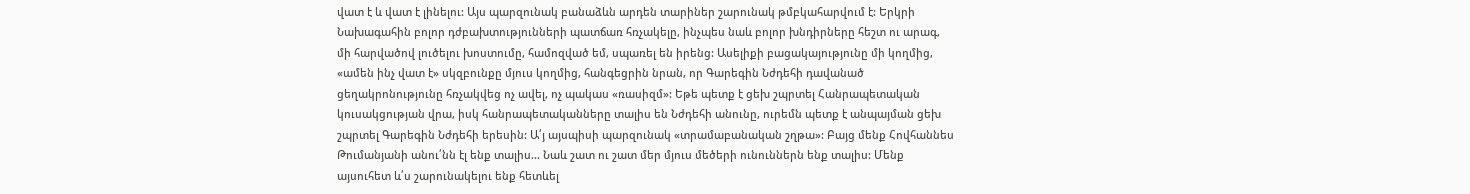վատ է և վատ է լինելու: Այս պարզունակ բանաձևն արդեն տարիներ շարունակ թմբկահարվում է: Երկրի Նախագահին բոլոր դժբախտությունների պատճառ հռչակելը, ինչպես նաև բոլոր խնդիրները հեշտ ու արագ, մի հարվածով լուծելու խոստումը, համոզված եմ, սպառել են իրենց: Ասելիքի բացակայությունը մի կողմից, «ամեն ինչ վատ է» սկզբունքը մյուս կողմից, հանգեցրին նրան, որ Գարեգին Նժդեհի դավանած ցեղակրոնությունը հռչակվեց ոչ ավել, ոչ պակաս «ռասիզմ»: Եթե պետք է ցեխ շպրտել Հանրապետական կուսակցության վրա, իսկ հանրապետականները տալիս են Նժդեհի անունը, ուրեմն պետք է անպայման ցեխ շպրտել Գարեգին Նժդեհի երեսին: Ա՛յ այսպիսի պարզունակ «տրամաբանական շղթա»: Բայց մենք Հովհաննես Թումանյանի անու՛նն էլ ենք տալիս... Նաև շատ ու շատ մեր մյուս մեծերի ունուններն ենք տալիս: Մենք այսուհետ և՛ս շարունակելու ենք հետևել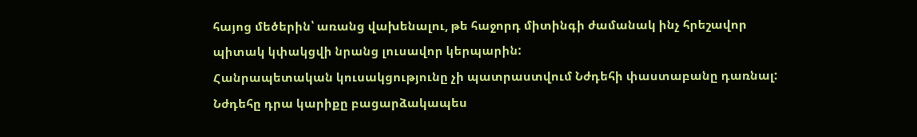հայոց մեծերին՝ առանց վախենալու, թե հաջորդ միտինգի ժամանակ ինչ հրեշավոր պիտակ կփակցվի նրանց լուսավոր կերպարին:
Հանրապետական կուսակցությունը չի պատրաստվում Նժդեհի փաստաբանը դառնալ: Նժդեհը դրա կարիքը բացարձակապես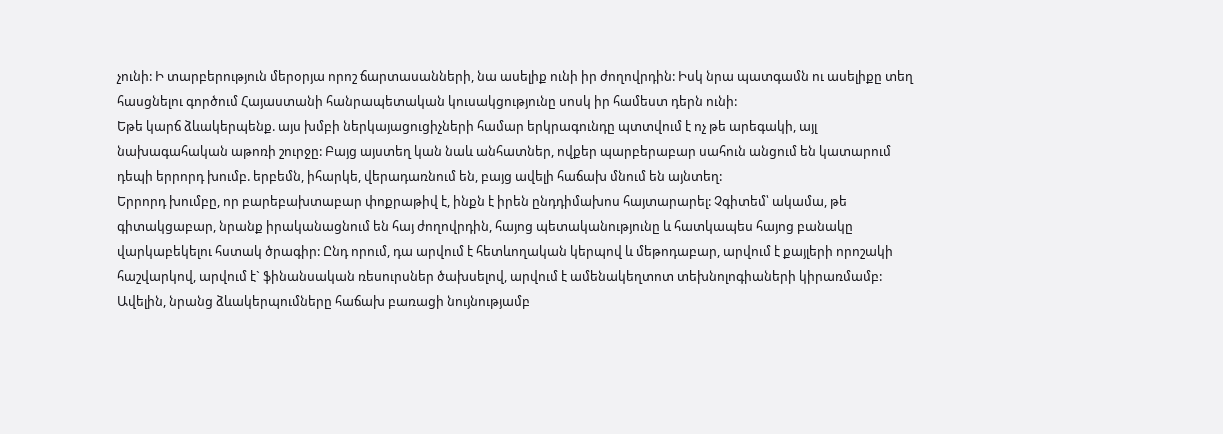չունի: Ի տարբերություն մերօրյա որոշ ճարտասանների, նա ասելիք ունի իր ժողովրդին: Իսկ նրա պատգամն ու ասելիքը տեղ հասցնելու գործում Հայաստանի հանրապետական կուսակցությունը սոսկ իր համեստ դերն ունի:
Եթե կարճ ձևակերպենք. այս խմբի ներկայացուցիչների համար երկրագունդը պտտվում է ոչ թե արեգակի, այլ նախագահական աթոռի շուրջը: Բայց այստեղ կան նաև անհատներ, ովքեր պարբերաբար սահուն անցում են կատարում դեպի երրորդ խումբ. երբեմն, իհարկե, վերադառնում են, բայց ավելի հաճախ մնում են այնտեղ:
Երրորդ խումբը, որ բարեբախտաբար փոքրաթիվ է, ինքն է իրեն ընդդիմախոս հայտարարել: Չգիտեմ՝ ակամա, թե գիտակցաբար, նրանք իրականացնում են հայ ժողովրդին, հայոց պետականությունը և հատկապես հայոց բանակը վարկաբեկելու հստակ ծրագիր: Ընդ որում, դա արվում է հետևողական կերպով և մեթոդաբար, արվում է քայլերի որոշակի հաշվարկով, արվում է` ֆինանսական ռեսուրսներ ծախսելով, արվում է ամենակեղտոտ տեխնոլոգիաների կիրառմամբ: Ավելին, նրանց ձևակերպումները հաճախ բառացի նույնությամբ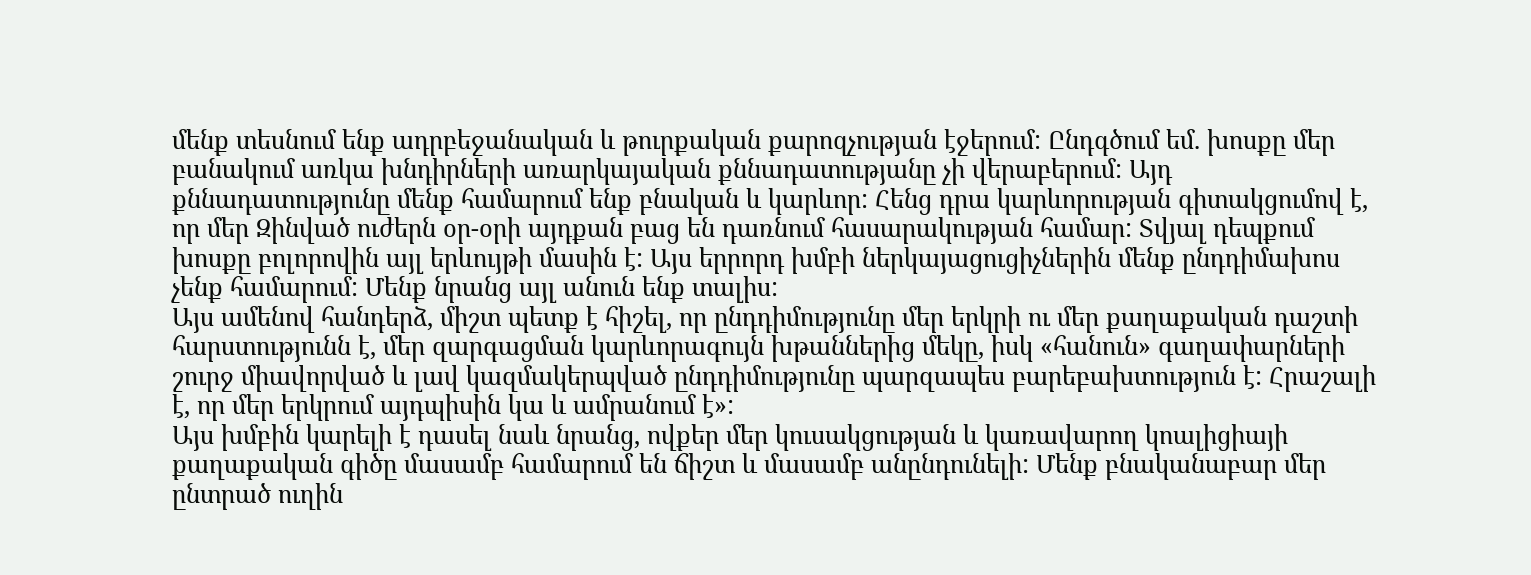մենք տեսնում ենք ադրբեջանական և թուրքական քարոզչության էջերում: Ընդգծում եմ. խոսքը մեր բանակում առկա խնդիրների առարկայական քննադատությանը չի վերաբերում: Այդ քննադատությունը մենք համարում ենք բնական և կարևոր: Հենց դրա կարևորության գիտակցումով է, որ մեր Զինված ուժերն օր-օրի այդքան բաց են դառնում հասարակության համար: Տվյալ դեպքում խոսքը բոլորովին այլ երևույթի մասին է: Այս երրորդ խմբի ներկայացուցիչներին մենք ընդդիմախոս չենք համարում: Մենք նրանց այլ անուն ենք տալիս:
Այս ամենով հանդերձ, միշտ պետք է հիշել, որ ընդդիմությունը մեր երկրի ու մեր քաղաքական դաշտի հարստությունն է, մեր զարգացման կարևորագույն խթաններից մեկը, իսկ «հանուն» գաղափարների շուրջ միավորված և լավ կազմակերպված ընդդիմությունը պարզապես բարեբախտություն է: Հրաշալի է, որ մեր երկրում այդպիսին կա և ամրանում է»:
Այս խմբին կարելի է դասել նաև նրանց, ովքեր մեր կուսակցության և կառավարող կոալիցիայի քաղաքական գիծը մասամբ համարում են ճիշտ և մասամբ անընդունելի: Մենք բնականաբար մեր ընտրած ուղին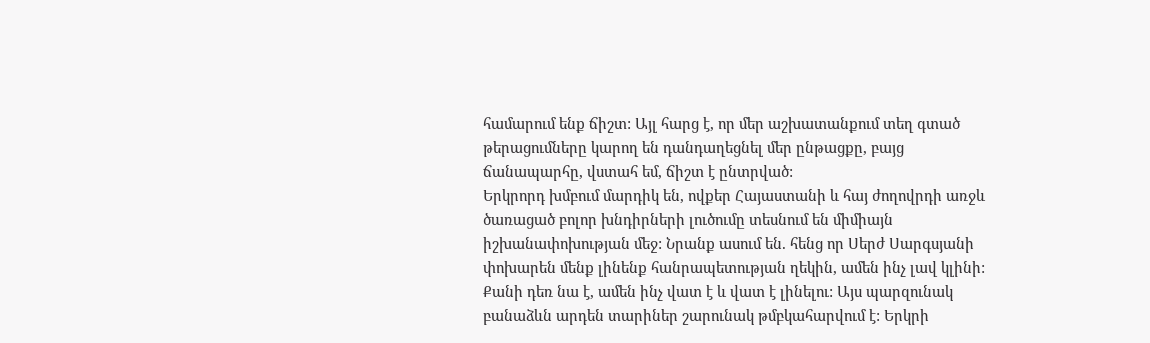համարում ենք ճիշտ: Այլ հարց է, որ մեր աշխատանքում տեղ գտած թերացումները կարող են դանդաղեցնել մեր ընթացքը, բայց ճանապարհը, վստահ եմ, ճիշտ է ընտրված:
Երկրորդ խմբում մարդիկ են, ովքեր Հայաստանի և հայ ժողովրդի առջև ծառացած բոլոր խնդիրների լուծումը տեսնում են միմիայն իշխանափոխության մեջ: Նրանք ասում են. հենց որ Սերժ Սարգսյանի փոխարեն մենք լինենք հանրապետության ղեկին, ամեն ինչ լավ կլինի: Քանի դեռ նա է, ամեն ինչ վատ է և վատ է լինելու: Այս պարզունակ բանաձևն արդեն տարիներ շարունակ թմբկահարվում է: Երկրի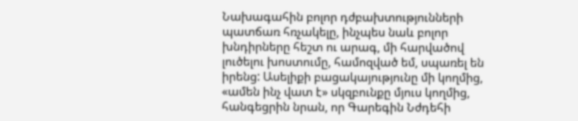Նախագահին բոլոր դժբախտությունների պատճառ հռչակելը, ինչպես նաև բոլոր խնդիրները հեշտ ու արագ, մի հարվածով լուծելու խոստումը, համոզված եմ, սպառել են իրենց: Ասելիքի բացակայությունը մի կողմից, «ամեն ինչ վատ է» սկզբունքը մյուս կողմից, հանգեցրին նրան, որ Գարեգին Նժդեհի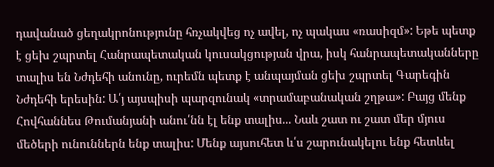դավանած ցեղակրոնությունը հռչակվեց ոչ ավել, ոչ պակաս «ռասիզմ»: Եթե պետք է ցեխ շպրտել Հանրապետական կուսակցության վրա, իսկ հանրապետականները տալիս են Նժդեհի անունը, ուրեմն պետք է անպայման ցեխ շպրտել Գարեգին Նժդեհի երեսին: Ա՛յ այսպիսի պարզունակ «տրամաբանական շղթա»: Բայց մենք Հովհաննես Թումանյանի անու՛նն էլ ենք տալիս... Նաև շատ ու շատ մեր մյուս մեծերի ունուններն ենք տալիս: Մենք այսուհետ և՛ս շարունակելու ենք հետևել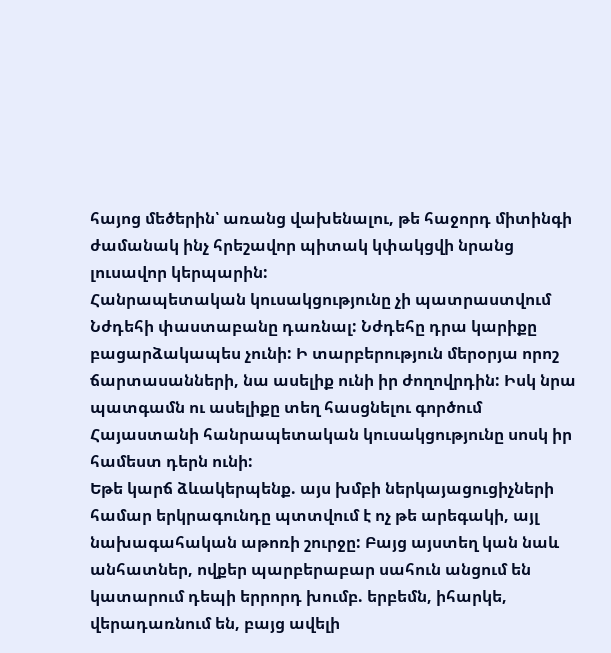հայոց մեծերին՝ առանց վախենալու, թե հաջորդ միտինգի ժամանակ ինչ հրեշավոր պիտակ կփակցվի նրանց լուսավոր կերպարին:
Հանրապետական կուսակցությունը չի պատրաստվում Նժդեհի փաստաբանը դառնալ: Նժդեհը դրա կարիքը բացարձակապես չունի: Ի տարբերություն մերօրյա որոշ ճարտասանների, նա ասելիք ունի իր ժողովրդին: Իսկ նրա պատգամն ու ասելիքը տեղ հասցնելու գործում Հայաստանի հանրապետական կուսակցությունը սոսկ իր համեստ դերն ունի:
Եթե կարճ ձևակերպենք. այս խմբի ներկայացուցիչների համար երկրագունդը պտտվում է ոչ թե արեգակի, այլ նախագահական աթոռի շուրջը: Բայց այստեղ կան նաև անհատներ, ովքեր պարբերաբար սահուն անցում են կատարում դեպի երրորդ խումբ. երբեմն, իհարկե, վերադառնում են, բայց ավելի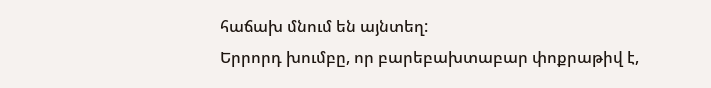հաճախ մնում են այնտեղ:
Երրորդ խումբը, որ բարեբախտաբար փոքրաթիվ է,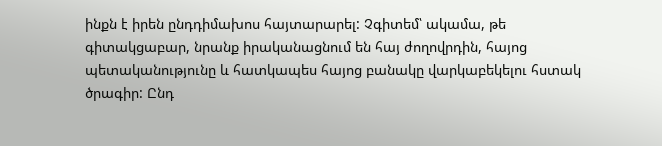ինքն է իրեն ընդդիմախոս հայտարարել: Չգիտեմ՝ ակամա, թե գիտակցաբար, նրանք իրականացնում են հայ ժողովրդին, հայոց պետականությունը և հատկապես հայոց բանակը վարկաբեկելու հստակ ծրագիր: Ընդ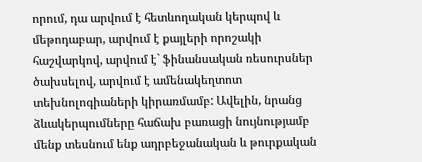որում, դա արվում է հետևողական կերպով և մեթոդաբար, արվում է քայլերի որոշակի հաշվարկով, արվում է` ֆինանսական ռեսուրսներ ծախսելով, արվում է ամենակեղտոտ տեխնոլոգիաների կիրառմամբ: Ավելին, նրանց ձևակերպումները հաճախ բառացի նույնությամբ մենք տեսնում ենք ադրբեջանական և թուրքական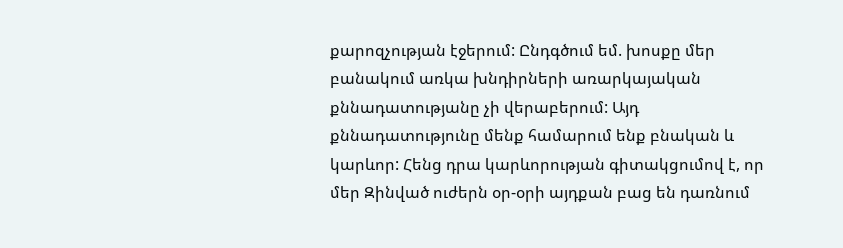քարոզչության էջերում: Ընդգծում եմ. խոսքը մեր բանակում առկա խնդիրների առարկայական քննադատությանը չի վերաբերում: Այդ քննադատությունը մենք համարում ենք բնական և կարևոր: Հենց դրա կարևորության գիտակցումով է, որ մեր Զինված ուժերն օր-օրի այդքան բաց են դառնում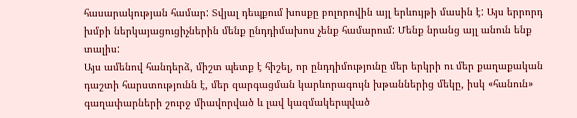հասարակության համար: Տվյալ դեպքում խոսքը բոլորովին այլ երևույթի մասին է: Այս երրորդ խմբի ներկայացուցիչներին մենք ընդդիմախոս չենք համարում: Մենք նրանց այլ անուն ենք տալիս:
Այս ամենով հանդերձ, միշտ պետք է հիշել, որ ընդդիմությունը մեր երկրի ու մեր քաղաքական դաշտի հարստությունն է, մեր զարգացման կարևորագույն խթաններից մեկը, իսկ «հանուն» գաղափարների շուրջ միավորված և լավ կազմակերպված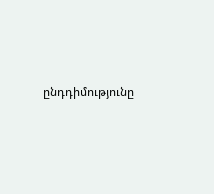ընդդիմությունը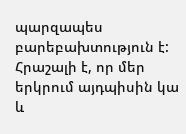պարզապես բարեբախտություն է: Հրաշալի է, որ մեր երկրում այդպիսին կա և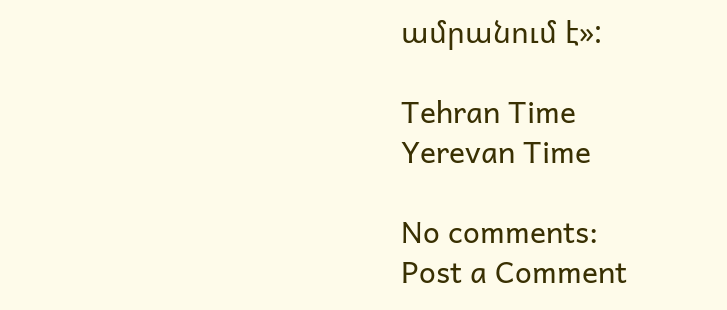ամրանում է»:

Tehran Time
Yerevan Time

No comments:
Post a Comment